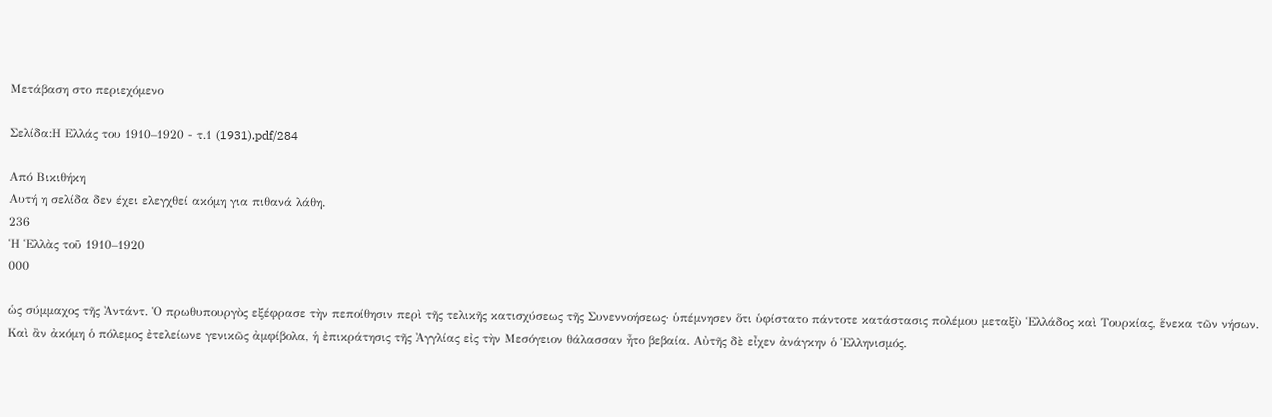Μετάβαση στο περιεχόμενο

Σελίδα:Η Ελλάς του 1910–1920 - τ.1 (1931).pdf/284

Από Βικιθήκη
Αυτή η σελίδα δεν έχει ελεγχθεί ακόμη για πιθανά λάθη.
236
Ἡ Ἑλλὰς τοῦ 1910–1920
000

ὡς σύμμαχος τῆς Ἀντάντ. Ὁ πρωθυπουργὸς εξέφρασε τὴν πεποίθησιν περὶ τῆς τελικῆς κατισχύσεως τῆς Συνεννοήσεως· ὑπέμνησεν ὅτι ὑφίστατο πάντοτε κατάστασις πολέμου μεταξὺ Ἑλλάδος καὶ Τουρκίας, ἕνεκα τῶν νήσων. Καὶ ἂν ἀκόμη ὁ πόλεμος ἐτελείωνε γενικῶς ἀμφίβολα, ἡ ἐπικράτησις τῆς Ἀγγλίας εἰς τὴν Μεσόγειον θάλασσαν ἦτο βεβαία. Αὐτῆς δὲ εἶχεν ἀνάγκην ὁ Ἑλληνισμός.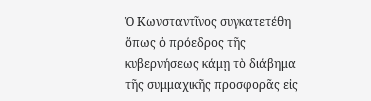Ὁ Κωνσταντῖνος συγκατετέθη ὅπως ὁ πρόεδρος τῆς κυβερνήσεως κάμῃ τὸ διάβημα τῆς συμμαχικῆς προσφορᾶς εἰς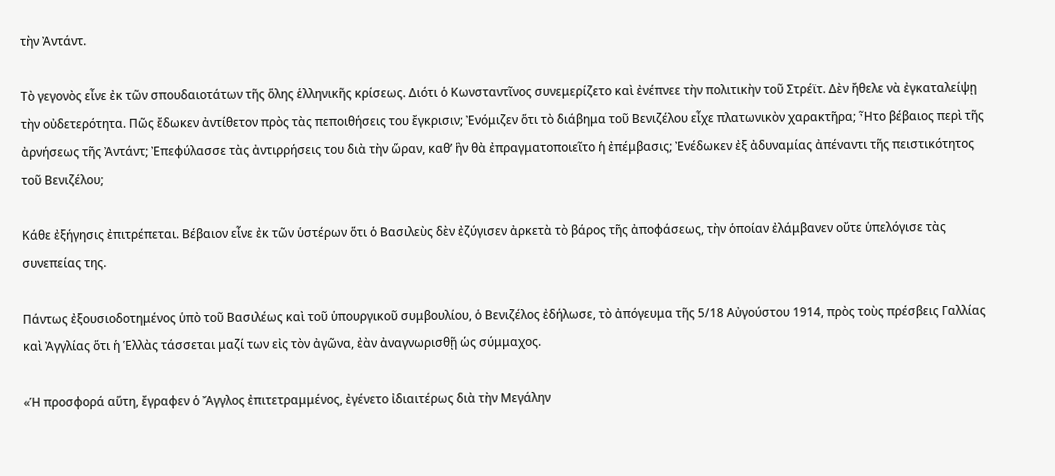τὴν Ἀντάντ.

Τὸ γεγονὸς εἶνε ἐκ τῶν σπουδαιοτάτων τῆς ὅλης ἑλληνικῆς κρίσεως. Διότι ὁ Κωνσταντῖνος συνεμερίζετο καὶ ἐνέπνεε τὴν πολιτικὴν τοῦ Στρέϊτ. Δὲν ἤθελε νὰ ἐγκαταλείψῃ τὴν οὐδετερότητα. Πῶς ἔδωκεν ἀντίθετον πρὸς τὰς πεποιθήσεις του ἔγκρισιν; Ἐνόμιζεν ὅτι τὸ διάβημα τοῦ Βενιζέλου εἶχε πλατωνικὸν χαρακτῆρα; Ἦτο βέβαιος περὶ τῆς ἀρνήσεως τῆς Ἀντάντ; Ἐπεφύλασσε τὰς ἀντιρρήσεις του διὰ τὴν ὥραν, καθ’ ἣν θὰ ἐπραγματοποιεῖτο ἡ ἐπέμβασις; Ἐνέδωκεν ἐξ ἀδυναμίας ἀπέναντι τῆς πειστικότητος τοῦ Βενιζέλου;

Κάθε ἐξήγησις ἐπιτρέπεται. Βέβαιον εἶνε ἐκ τῶν ὑστέρων ὅτι ὁ Βασιλεὺς δὲν ἐζύγισεν ἀρκετὰ τὸ βάρος τῆς ἀποφάσεως, τὴν ὁποίαν ἐλάμβανεν οὔτε ὑπελόγισε τὰς συνεπείας της.

Πάντως ἐξουσιοδοτημένος ὑπὸ τοῦ Βασιλέως καὶ τοῦ ὑπουργικοῦ συμβουλίου, ὁ Βενιζέλος ἐδήλωσε, τὸ ἀπόγευμα τῆς 5/18 Αὐγούστου 1914, πρὸς τοὺς πρέσβεις Γαλλίας καὶ Ἀγγλίας ὅτι ἡ Ἑλλὰς τάσσεται μαζί των εἰς τὸν ἀγῶνα, ἐὰν ἀναγνωρισθῇ ὡς σύμμαχος.

«Ἡ προσφορά αὕτη, ἔγραφεν ὁ Ἄγγλος ἐπιτετραμμένος, ἐγένετο ἰδιαιτέρως διὰ τὴν Μεγάλην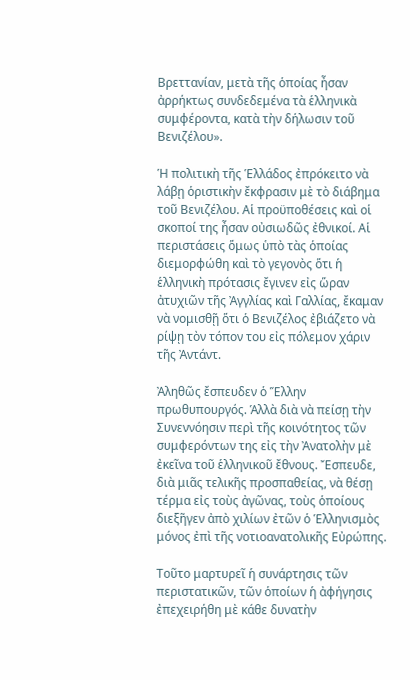Βρεττανίαν, μετὰ τῆς ὁποίας ἦσαν ἀρρήκτως συνδεδεμένα τὰ ἑλληνικὰ συμφέροντα, κατὰ τὴν δήλωσιν τοῦ Βενιζέλου».

Ἡ πολιτικὴ τῆς Ἑλλάδος ἐπρόκειτο νὰ λάβῃ ὁριστικὴν ἔκφρασιν μὲ τὸ διάβημα τοῦ Βενιζέλου. Αἱ προϋποθέσεις καὶ οἱ σκοποί της ἦσαν οὐσιωδῶς ἐθνικοί. Αἱ περιστάσεις ὅμως ὑπὸ τὰς ὁποίας διεμορφώθη καὶ τὸ γεγονὸς ὅτι ἡ ἑλληνικὴ πρότασις ἔγινεν εἰς ὥραν ἀτυχιῶν τῆς Ἀγγλίας καὶ Γαλλίας, ἔκαμαν νὰ νομισθῇ ὅτι ὁ Βενιζέλος ἐβιάζετο νὰ ρίψῃ τὸν τόπον του εἰς πόλεμον χάριν τῆς Ἀντάντ.

Ἀληθῶς ἔσπευδεν ὁ Ἕλλην πρωθυπουργός. Ἁλλὰ διὰ νὰ πείσῃ τὴν Συνεννόησιν περὶ τῆς κοινότητος τῶν συμφερόντων της εἰς τὴν Ἀνατολὴν μὲ ἐκεῖνα τοῦ ἑλληνικοῦ ἔθνους. Ἔσπευδε, διὰ μιᾶς τελικῆς προσπαθείας, νὰ θέσῃ τέρμα εἰς τοὺς ἀγῶνας, τοὺς ὁποίους διεξῆγεν ἀπὸ χιλίων ἐτῶν ὁ Ἑλληνισμὸς μόνος ἐπὶ τῆς νοτιοανατολικῆς Εὐρώπης.

Τοῦτο μαρτυρεῖ ἡ συνάρτησις τῶν περιστατικῶν, τῶν ὁποίων ἡ ἀφήγησις ἐπεχειρήθη μὲ κάθε δυνατὴν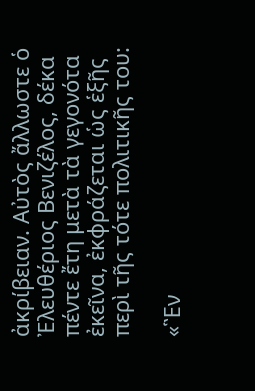ἀκρίβειαν. Αὐτὸς ἄλλωστε ὁ Ἐλευθέριος Βενιζέλος, δέκα πέντε ἔτη μετὰ τὰ γεγονότα ἐκεῖνα, ἐκφράζεται ὡς ἑξῆς περὶ τῆς τότε πολιτικῆς του:

«Ἓν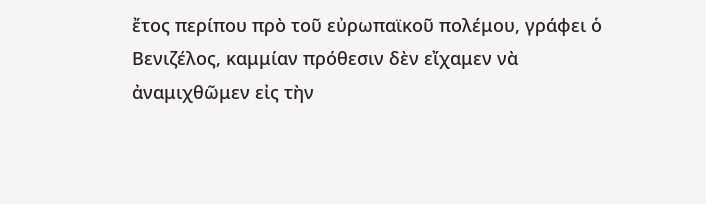ἔτος περίπου πρὸ τοῦ εὐρωπαϊκοῦ πολέμου, γράφει ὁ Βενιζέλος, καμμίαν πρόθεσιν δὲν εἴχαμεν νὰ ἀναμιχθῶμεν εἰς τὴν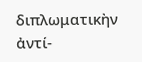διπλωματικὴν ἀντί-